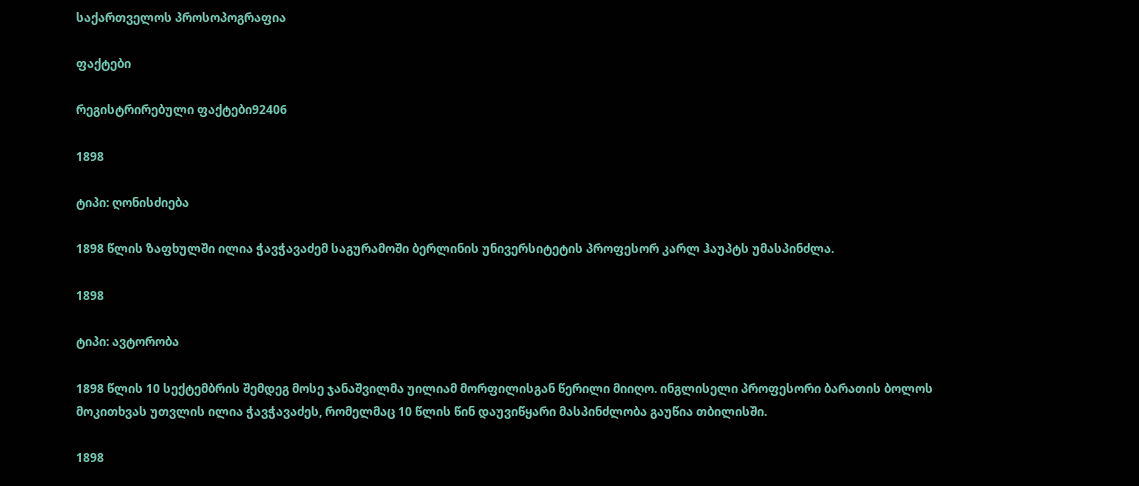საქართველოს პროსოპოგრაფია

ფაქტები

რეგისტრირებული ფაქტები92406

1898

ტიპი: ღონისძიება

1898 წლის ზაფხულში ილია ჭავჭავაძემ საგურამოში ბერლინის უნივერსიტეტის პროფესორ კარლ ჰაუპტს უმასპინძლა.

1898

ტიპი: ავტორობა

1898 წლის 10 სექტემბრის შემდეგ მოსე ჯანაშვილმა უილიამ მორფილისგან წერილი მიიღო. ინგლისელი პროფესორი ბარათის ბოლოს მოკითხვას უთვლის ილია ჭავჭავაძეს, რომელმაც 10 წლის წინ დაუვიწყარი მასპინძლობა გაუწია თბილისში.

1898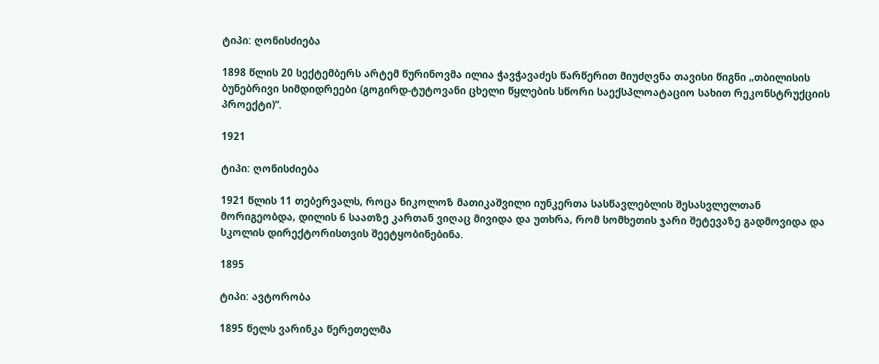ტიპი: ღონისძიება

1898 წლის 20 სექტემბერს არტემ წურინოვმა ილია ჭავჭავაძეს წარწერით მიუძღვნა თავისი წიგნი „თბილისის ბუნებრივი სიმდიდრეები (გოგირდ-ტუტოვანი ცხელი წყლების სწორი საექსპლოატაციო სახით რეკონსტრუქციის პროექტი)“.

1921

ტიპი: ღონისძიება

1921 წლის 11 თებერვალს, როცა ნიკოლოზ მათიკაშვილი იუნკერთა სასწავლებლის შესასვლელთან მორიგეობდა, დილის 6 საათზე კართან ვიღაც მივიდა და უთხრა, რომ სომხეთის ჯარი შეტევაზე გადმოვიდა და სკოლის დირექტორისთვის შეეტყობინებინა.

1895

ტიპი: ავტორობა

1895 წელს ვარინკა წერეთელმა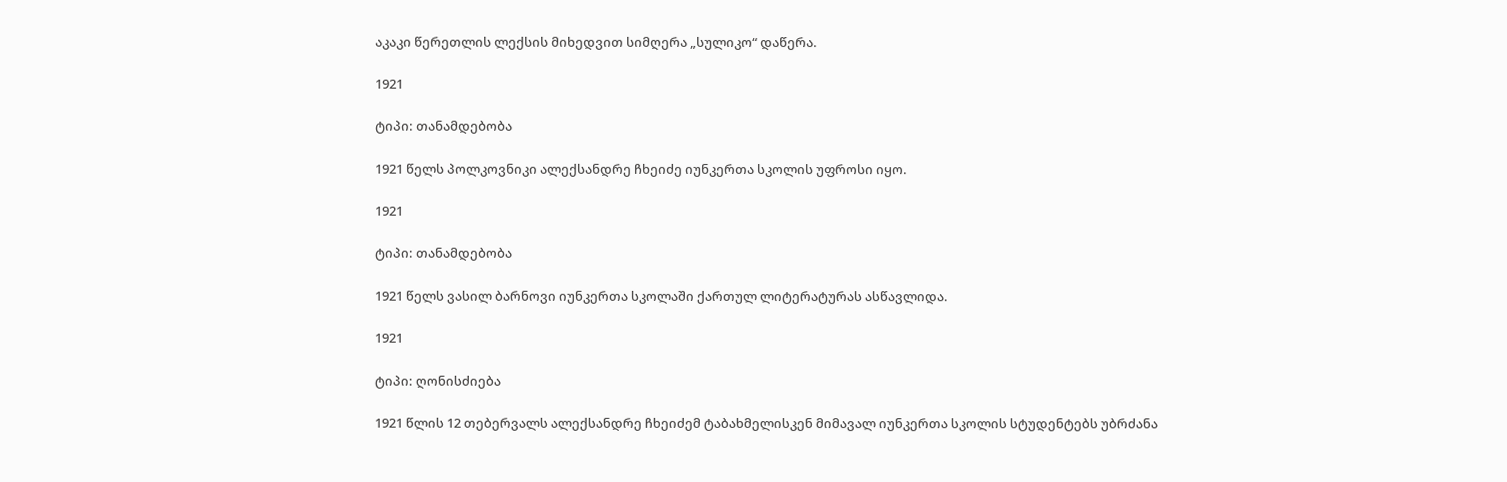აკაკი წერეთლის ლექსის მიხედვით სიმღერა „სულიკო“ დაწერა.

1921

ტიპი: თანამდებობა

1921 წელს პოლკოვნიკი ალექსანდრე ჩხეიძე იუნკერთა სკოლის უფროსი იყო.

1921

ტიპი: თანამდებობა

1921 წელს ვასილ ბარნოვი იუნკერთა სკოლაში ქართულ ლიტერატურას ასწავლიდა.

1921

ტიპი: ღონისძიება

1921 წლის 12 თებერვალს ალექსანდრე ჩხეიძემ ტაბახმელისკენ მიმავალ იუნკერთა სკოლის სტუდენტებს უბრძანა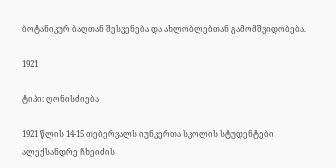ბოტანიკურ ბაღთან შესვენება და ახლობლებთან გამომშვიდობება.

1921

ტიპი: ღონისძიება

1921 წლის 14-15 თებერვალს იუნკერთა სკოლის სტუდენტები ალექსანდრე ჩხეიძის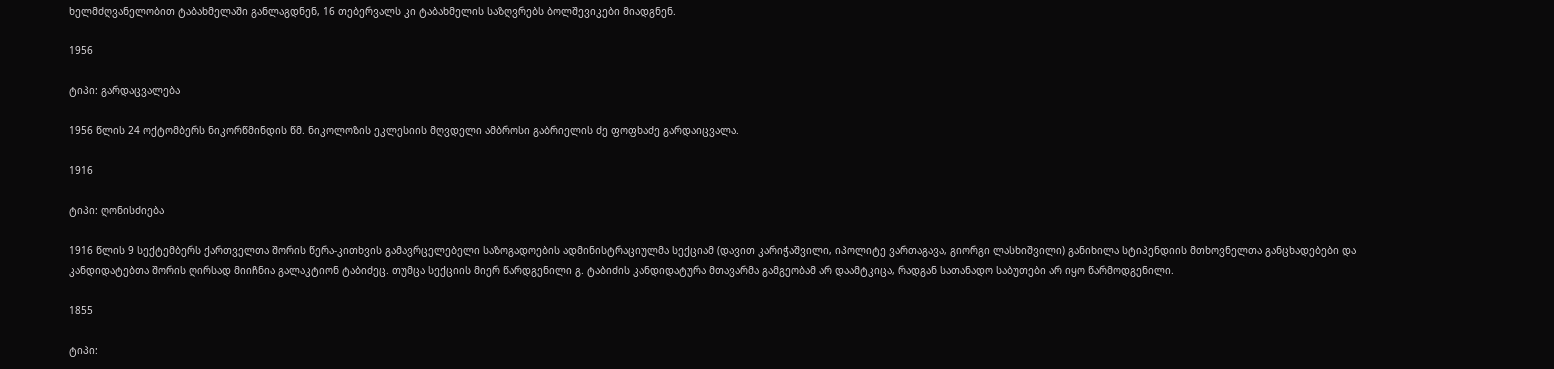ხელმძღვანელობით ტაბახმელაში განლაგდნენ, 16 თებერვალს კი ტაბახმელის საზღვრებს ბოლშევიკები მიადგნენ.

1956

ტიპი: გარდაცვალება

1956 წლის 24 ოქტომბერს ნიკორწმინდის წმ. ნიკოლოზის ეკლესიის მღვდელი ამბროსი გაბრიელის ძე ფოფხაძე გარდაიცვალა.

1916

ტიპი: ღონისძიება

1916 წლის 9 სექტემბერს ქართველთა შორის წერა-კითხვის გამავრცელებელი საზოგადოების ადმინისტრაციულმა სექციამ (დავით კარიჭაშვილი, იპოლიტე ვართაგავა, გიორგი ლასხიშვილი) განიხილა სტიპენდიის მთხოვნელთა განცხადებები და კანდიდატებთა შორის ღირსად მიიჩნია გალაკტიონ ტაბიძეც. თუმცა სექციის მიერ წარდგენილი გ. ტაბიძის კანდიდატურა მთავარმა გამგეობამ არ დაამტკიცა, რადგან სათანადო საბუთები არ იყო წარმოდგენილი.

1855

ტიპი: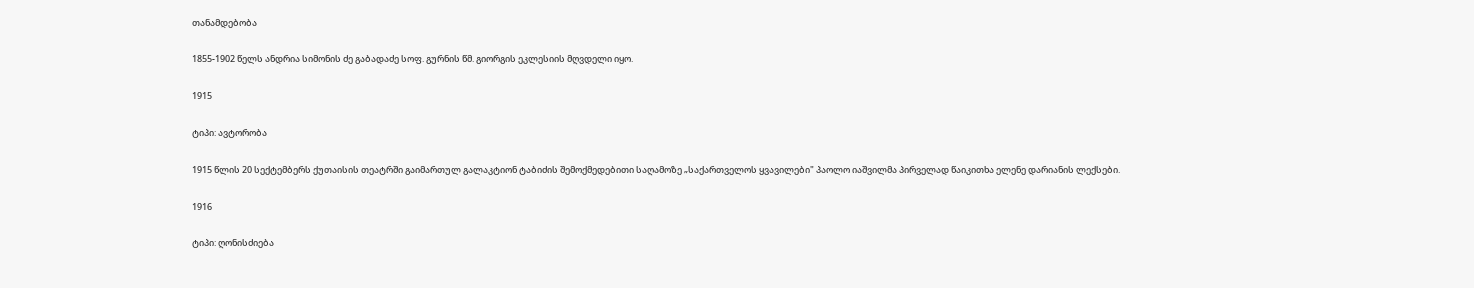თანამდებობა

1855-1902 წელს ანდრია სიმონის ძე გაბადაძე სოფ. გურნის წმ. გიორგის ეკლესიის მღვდელი იყო.

1915

ტიპი: ავტორობა

1915 წლის 20 სექტემბერს ქუთაისის თეატრში გაიმართულ გალაკტიონ ტაბიძის შემოქმედებითი საღამოზე „საქართველოს ყვავილები" პაოლო იაშვილმა პირველად წაიკითხა ელენე დარიანის ლექსები.

1916

ტიპი: ღონისძიება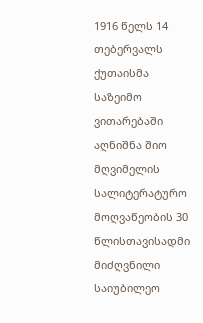1916 წელს 14 თებერვალს ქუთაისმა საზეიმო ვითარებაში აღნიშნა შიო მღვიმელის სალიტერატურო მოღვაწეობის 30 წლისთავისადმი მიძღვნილი საიუბილეო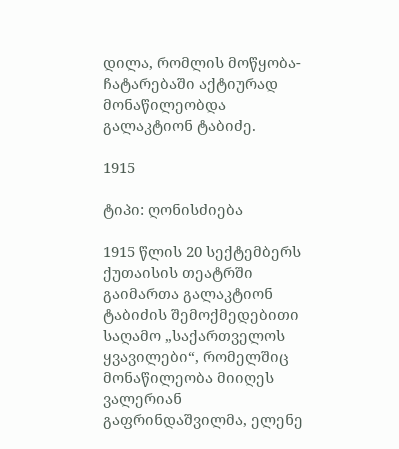დილა, რომლის მოწყობა-ჩატარებაში აქტიურად მონაწილეობდა გალაკტიონ ტაბიძე.

1915

ტიპი: ღონისძიება

1915 წლის 20 სექტემბერს ქუთაისის თეატრში გაიმართა გალაკტიონ ტაბიძის შემოქმედებითი საღამო „საქართველოს ყვავილები“, რომელშიც მონაწილეობა მიიღეს ვალერიან გაფრინდაშვილმა, ელენე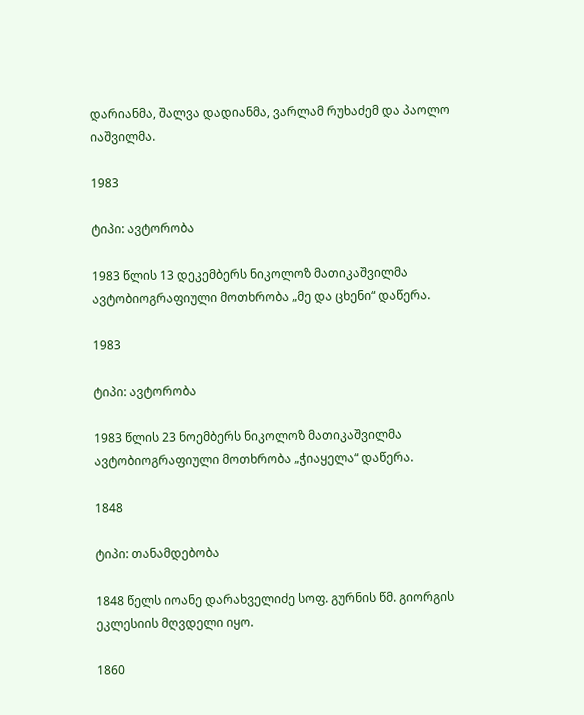დარიანმა, შალვა დადიანმა, ვარლამ რუხაძემ და პაოლო იაშვილმა.

1983

ტიპი: ავტორობა

1983 წლის 13 დეკემბერს ნიკოლოზ მათიკაშვილმა ავტობიოგრაფიული მოთხრობა „მე და ცხენი“ დაწერა.

1983

ტიპი: ავტორობა

1983 წლის 23 ნოემბერს ნიკოლოზ მათიკაშვილმა ავტობიოგრაფიული მოთხრობა „ჭიაყელა“ დაწერა.

1848

ტიპი: თანამდებობა

1848 წელს იოანე დარახველიძე სოფ. გურნის წმ. გიორგის ეკლესიის მღვდელი იყო.

1860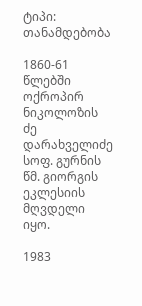ტიპი: თანამდებობა

1860-61 წლებში ოქროპირ ნიკოლოზის ძე დარახველიძე სოფ. გურნის წმ. გიორგის ეკლესიის მღვდელი იყო.

1983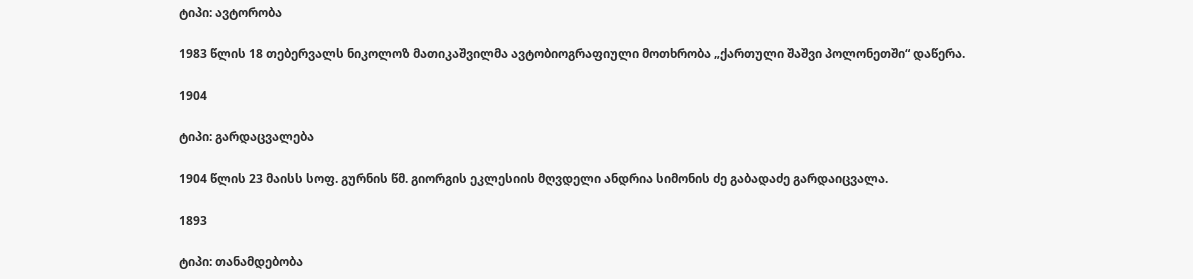ტიპი: ავტორობა

1983 წლის 18 თებერვალს ნიკოლოზ მათიკაშვილმა ავტობიოგრაფიული მოთხრობა „ქართული შაშვი პოლონეთში“ დაწერა.

1904

ტიპი: გარდაცვალება

1904 წლის 23 მაისს სოფ. გურნის წმ. გიორგის ეკლესიის მღვდელი ანდრია სიმონის ძე გაბადაძე გარდაიცვალა.

1893

ტიპი: თანამდებობა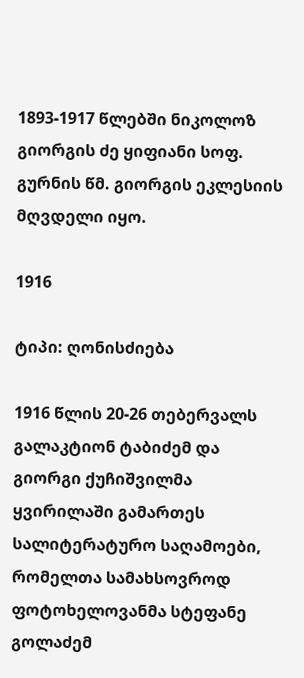1893-1917 წლებში ნიკოლოზ გიორგის ძე ყიფიანი სოფ. გურნის წმ. გიორგის ეკლესიის მღვდელი იყო.

1916

ტიპი: ღონისძიება

1916 წლის 20-26 თებერვალს გალაკტიონ ტაბიძემ და გიორგი ქუჩიშვილმა ყვირილაში გამართეს სალიტერატურო საღამოები, რომელთა სამახსოვროდ ფოტოხელოვანმა სტეფანე გოლაძემ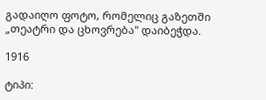გადაიღო ფოტო, რომელიც გაზეთში „თეატრი და ცხოვრება" დაიბეჭდა.

1916

ტიპი: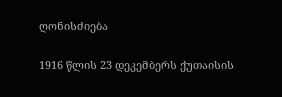ღონისძიება

1916 წლის 23 დეკემბერს ქუთაისის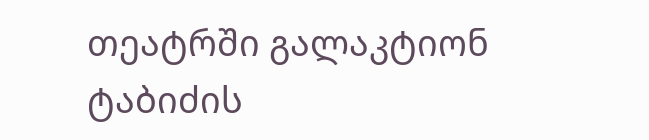თეატრში გალაკტიონ ტაბიძის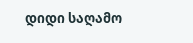დიდი საღამო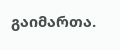გაიმართა.